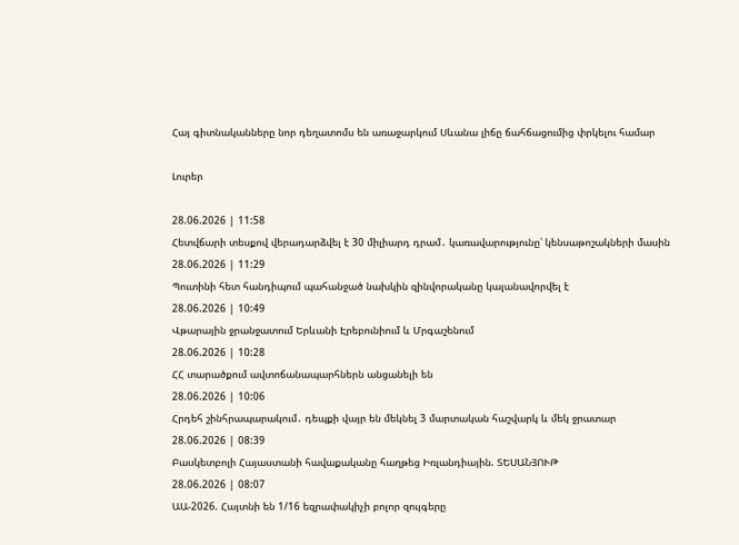Հայ գիտնականները նոր դեղատոմս են առաջարկում Սևանա լիճը ճահճացումից փրկելու համար

Լուրեր

28.06.2026 | 11:58
Հետվճարի տեսքով վերադարձվել է 30 միլիարդ դրամ․ կառավարությունը՝ կենսաթոշակների մասին
28.06.2026 | 11:29
Պուտինի հետ հանդիպում պահանջած նախկին զինվորականը կալանավորվել է
28.06.2026 | 10:49
Վթարային ջրանջատում Երևանի Էրեբունիում և Մրգաշենում
28.06.2026 | 10:28
ՀՀ տարածքում ավտոճանապարհներն անցանելի են
28.06.2026 | 10:06
Հրդեհ շինհրապարակում․ դեպքի վայր են մեկնել 3 մարտական հաշվարկ և մեկ ջրատար
28.06.2026 | 08:39
Բասկետբոլի Հայաստանի հավաքականը հաղթեց Իռլանդիային. ՏԵՍԱՆՅՈՒԹ
28.06.2026 | 08:07
ԱԱ-2026. Հայտնի են 1/16 եզրափակիչի բոլոր զույգերը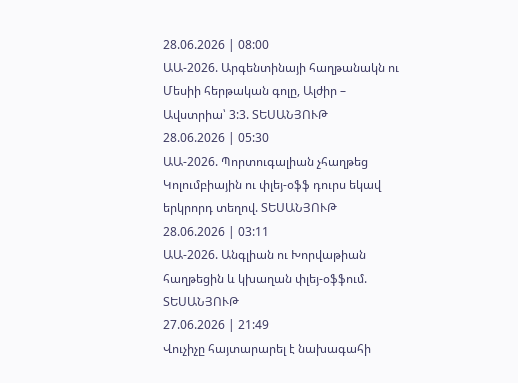28.06.2026 | 08:00
ԱԱ-2026. Արգենտինայի հաղթանակն ու Մեսիի հերթական գոլը, Ալժիր – Ավստրիա՝ 3:3. ՏԵՍԱՆՅՈՒԹ
28.06.2026 | 05:30
ԱԱ-2026. Պորտուգալիան չհաղթեց Կոլումբիային ու փլեյ-օֆֆ դուրս եկավ երկրորդ տեղով. ՏԵՍԱՆՅՈՒԹ
28.06.2026 | 03:11
ԱԱ-2026. Անգլիան ու Խորվաթիան հաղթեցին և կխաղան փլեյ-օֆֆում. ՏԵՍԱՆՅՈՒԹ
27.06.2026 | 21:49
Վուչիչը հայտարարել է նախագահի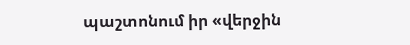պաշտոնում իր «վերջին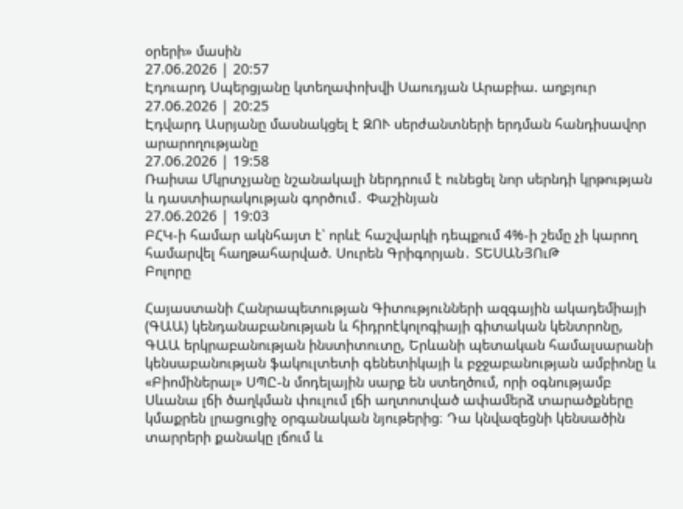օրերի» մասին
27.06.2026 | 20:57
Էդուարդ Սպերցյանը կտեղափոխվի Սաուդյան Արաբիա. աղբյուր
27.06.2026 | 20:25
Էդվարդ Ասրյանը մասնակցել է ԶՈՒ սերժանտների երդման հանդիսավոր արարողությանը
27.06.2026 | 19:58
Ռաիսա Մկրտչյանը նշանակալի ներդրում է ունեցել նոր սերնդի կրթության և դաստիարակության գործում․ Փաշինյան
27.06.2026 | 19:03
ԲՀԿ-ի համար ակնհայտ է՝ որևէ հաշվարկի դեպքում 4%-ի շեմը չի կարող համարվել հաղթահարված. Սուրեն Գրիգորյան․ ՏԵՍԱՆՅՈւԹ
Բոլորը

Հայաստանի Հանրապետության Գիտությունների ազգային ակադեմիայի (ԳԱԱ) կենդանաբանության և հիդրոէկոլոգիայի գիտական կենտրոնը, ԳԱԱ երկրաբանության ինստիտուտը, Երևանի պետական համալսարանի կենսաբանության ֆակուլտետի գենետիկայի և բջջաբանության ամբիոնը և «Բիոմիներալ» ՍՊԸ-ն մոդելային սարք են ստեղծում, որի օգնությամբ Սևանա լճի ծաղկման փուլում լճի աղտոտված ափամերձ տարածքները կմաքրեն լրացուցիչ օրգանական նյութերից։ Դա կնվազեցնի կենսածին տարրերի քանակը լճում և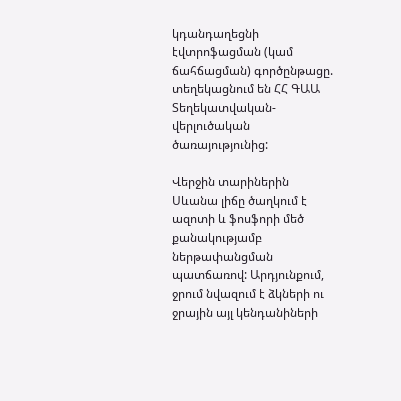կդանդաղեցնի էվտրոֆացման (կամ ճահճացման) գործընթացը. տեղեկացնում են ՀՀ ԳԱԱ Տեղեկատվական-վերլուծական ծառայությունից:

Վերջին տարիներին Սևանա լիճը ծաղկում է ազոտի և ֆոսֆորի մեծ քանակությամբ ներթափանցման պատճառով: Արդյունքում, ջրում նվազում է ձկների ու ջրային այլ կենդանիների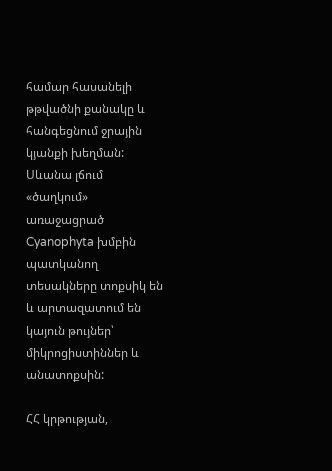համար հասանելի թթվածնի քանակը և հանգեցնում ջրային կյանքի խեղման: Սևանա լճում «ծաղկում» առաջացրած Cyanophyta խմբին պատկանող տեսակները տոքսիկ են և արտազատում են կայուն թույներ՝ միկրոցիստիններ և անատոքսին:

ՀՀ կրթության,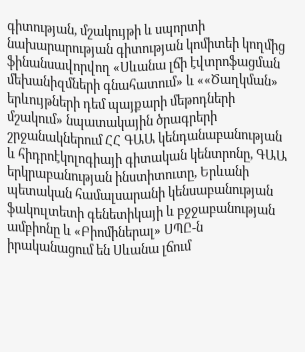գիտության, մշակույթի և սպորտի նախարարության գիտության կոմիտեի կողմից ֆինանսավորվող «Սևանա լճի էվտրոֆացման մեխանիզմների գնահատում» և ««Ծաղկման» երևույթների դեմ պայքարի մեթոդների մշակում» նպատակային ծրագրերի շրջանակներում ՀՀ ԳԱԱ կենդանաբանության և հիդրոէկոլոգիայի գիտական կենտրոնը, ԳԱԱ երկրաբանության ինստիտուտը, Երևանի պետական համալսարանի կենսաբանության ֆակուլտետի գենետիկայի և բջջաբանության ամբիոնը և «Բիոմիներալ» ՍՊԸ-ն իրականացում են Սևանա լճում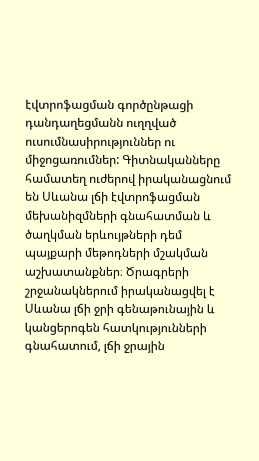էվտրոֆացման գործընթացի դանդաղեցմանն ուղղված ուսումնասիրություններ ու միջոցառումներ: Գիտնականները համատեղ ուժերով իրականացնում են Սևանա լճի էվտրոֆացման մեխանիզմների գնահատման և ծաղկման երևույթների դեմ պայքարի մեթոդների մշակման աշխատանքներ։ Ծրագրերի շրջանակներում իրականացվել է Սևանա լճի ջրի գենաթունային և կանցերոգեն հատկությունների գնահատում, լճի ջրային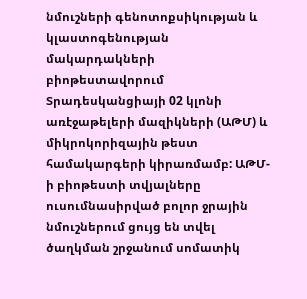նմուշների գենոտոքսիկության և կլաստոգենության մակարդակների բիոթեստավորում Տրադեսկանցիայի 02 կլոնի առէջաթելերի մազիկների (ԱԹՄ) և միկրոկորիզային թեստ համակարգերի կիրառմամբ: ԱԹՄ-ի բիոթեստի տվյալները ուսումնասիրված բոլոր ջրային նմուշներում ցույց են տվել ծաղկման շրջանում սոմատիկ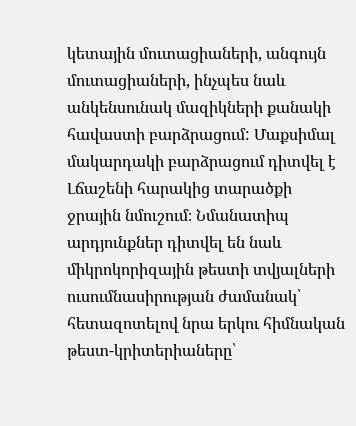կետային մուտացիաների, անգույն մուտացիաների, ինչպես նաև անկենսունակ մազիկների քանակի հավաստի բարձրացում: Մաքսիմալ մակարդակի բարձրացում դիտվել է Լճաշենի հարակից տարածքի ջրային նմուշում։ Նմանատիպ արդյունքներ դիտվել են նաև միկրոկորիզային թեստի տվյալների ուսումնասիրության ժամանակ՝ հետազոտելով նրա երկու հիմնական թեստ-կրիտերիաները՝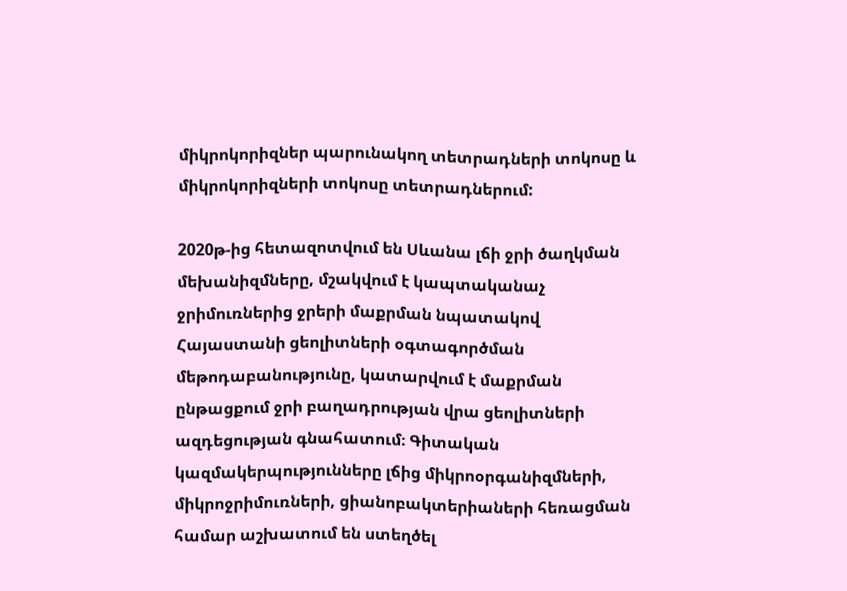միկրոկորիզներ պարունակող տետրադների տոկոսը և միկրոկորիզների տոկոսը տետրադներում:

2020թ-ից հետազոտվում են Սևանա լճի ջրի ծաղկման մեխանիզմները, մշակվում է կապտականաչ ջրիմուռներից ջրերի մաքրման նպատակով Հայաստանի ցեոլիտների օգտագործման մեթոդաբանությունը, կատարվում է մաքրման ընթացքում ջրի բաղադրության վրա ցեոլիտների ազդեցության գնահատում։ Գիտական կազմակերպությունները լճից միկրոօրգանիզմների, միկրոջրիմուռների, ցիանոբակտերիաների հեռացման համար աշխատում են ստեղծել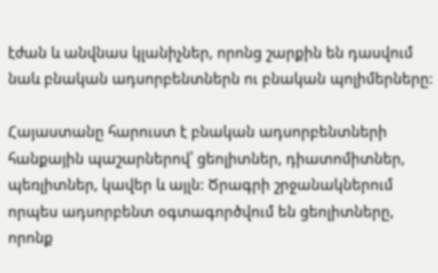էժան և անվնաս կլանիչներ, որոնց շարքին են դասվում նաև բնական ադսորբենտներն ու բնական պոլիմերները:

Հայաստանը հարուստ է բնական ադսորբենտների հանքային պաշարներով՝ ցեոլիտներ, դիատոմիտներ, պեռլիտներ, կավեր և այլն: Ծրագրի շրջանակներում որպես ադսորբենտ օգտագործվում են ցեոլիտները, որոնք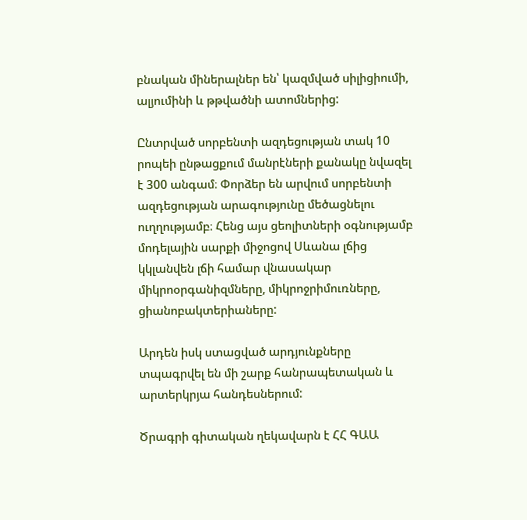բնական միներալներ են՝ կազմված սիլիցիումի, ալյումինի և թթվածնի ատոմներից:

Ընտրված սորբենտի ազդեցության տակ 10 րոպեի ընթացքում մանրէների քանակը նվազել է 300 անգամ։ Փորձեր են արվում սորբենտի ազդեցության արագությունը մեծացնելու ուղղությամբ։ Հենց այս ցեոլիտների օգնությամբ մոդելային սարքի միջոցով Սևանա լճից կկլանվեն լճի համար վնասակար միկրոօրգանիզմները, միկրոջրիմուռները, ցիանոբակտերիաները:

Արդեն իսկ ստացված արդյունքները տպագրվել են մի շարք հանրապետական և արտերկրյա հանդեսներում:

Ծրագրի գիտական ղեկավարն է ՀՀ ԳԱԱ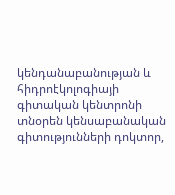կենդանաբանության և հիդրոէկոլոգիայի գիտական կենտրոնի տնօրեն կենսաբանական գիտությունների դոկտոր,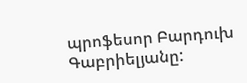պրոֆեսոր Բարդուխ Գաբրիելյանը: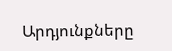Արդյունքները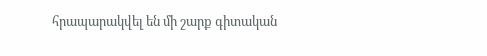հրապարակվել են մի շարք գիտական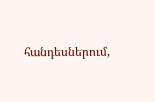հանդեսներում,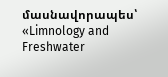մասնավորապես՝ «Limnology and Freshwater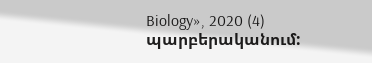Biology», 2020 (4) պարբերականում: